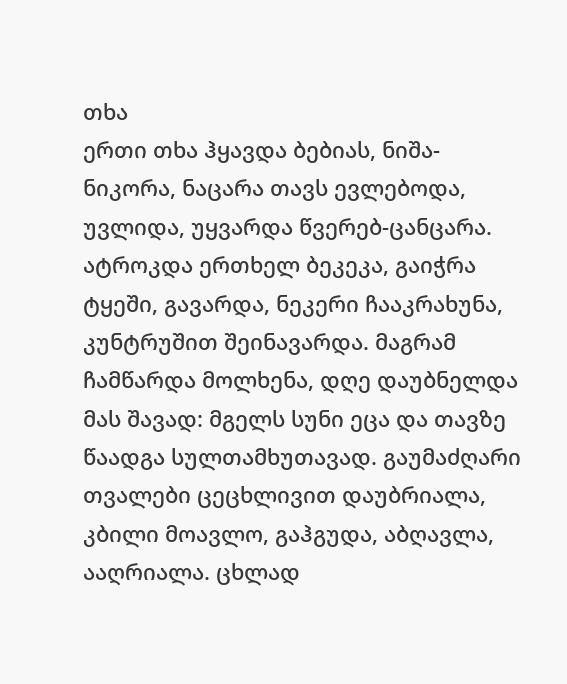თხა
ერთი თხა ჰყავდა ბებიას, ნიშა-ნიკორა, ნაცარა თავს ევლებოდა, უვლიდა, უყვარდა წვერებ-ცანცარა. ატროკდა ერთხელ ბეკეკა, გაიჭრა ტყეში, გავარდა, ნეკერი ჩააკრახუნა, კუნტრუშით შეინავარდა. მაგრამ ჩამწარდა მოლხენა, დღე დაუბნელდა მას შავად: მგელს სუნი ეცა და თავზე წაადგა სულთამხუთავად. გაუმაძღარი თვალები ცეცხლივით დაუბრიალა, კბილი მოავლო, გაჰგუდა, აბღავლა, ააღრიალა. ცხლად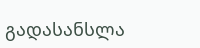გადასანსლა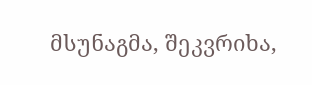მსუნაგმა, შეკვრიხა,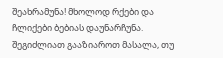შეახრამუნა! მხოლოდ რქები და ჩლიქები ბებიას დაუნარჩუნა.
შეგიძლიათ გააზიაროთ მასალა, თუ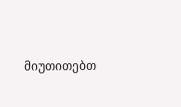მიუთითებთ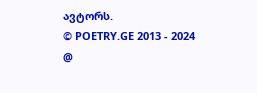ავტორს.
© POETRY.GE 2013 - 2024
@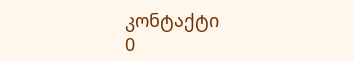კონტაქტი
0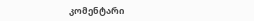კომენტარი